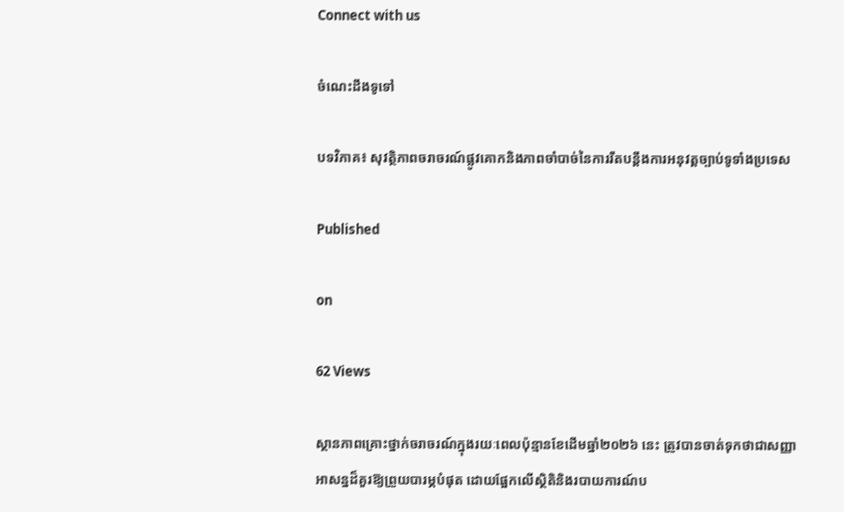Connect with us

ចំណេះដឹងទូទៅ

បទវិភាគ៖ សុវត្ថិភាពចរាចរណ៍ផ្លូវគោកនិងភាពចាំបាច់នៃការរឹតបន្តឹងការអនុវត្តច្បាប់ទូទាំងប្រទេស

Published

on

62 Views

ស្ថានភាពគ្រោះថ្នាក់ចរាចរណ៍ក្នុងរយៈពេលប៉ុន្មានខែដើមឆ្នាំ២០២៦ នេះ ត្រូវបានចាត់ទុកថាជាសញ្ញាអាសន្នដ៏គួរឱ្យព្រួយបារម្ភបំផុត ដោយផ្អែកលើស្ថិតិនិងរបាយការណ៍ប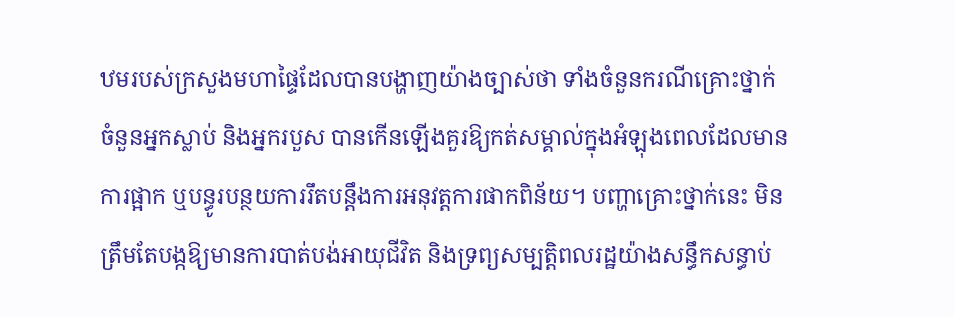ឋមរបស់ក្រសួងមហាផ្ទៃដែលបានបង្ហាញយ៉ាងច្បាស់ថា ទាំងចំនួនករណីគ្រោះថ្នាក់ ចំនួនអ្នកស្លាប់ និងអ្នករបួស បានកើនឡើងគួរឱ្យកត់សម្គាល់ក្នុងអំឡុងពេលដែលមានការផ្អាក ឬបន្ធូរបន្ថយការរឹតបន្តឹងការអនុវត្តការផាកពិន័យ។ បញ្ហាគ្រោះថ្នាក់នេះ មិនត្រឹមតែបង្កឱ្យមានការបាត់បង់អាយុជីវិត និងទ្រព្យសម្បត្តិពលរដ្ឋយ៉ាងសន្ធឹកសន្ធាប់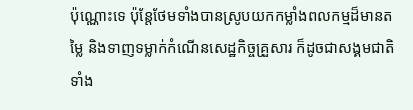ប៉ុណ្ណោះទេ ប៉ុន្តែថែមទាំងបានស្រូបយកកម្លាំងពលកម្មដ៏មានតម្លៃ និងទាញទម្លាក់កំណើនសេដ្ឋកិច្ចគ្រួសារ ក៏ដូចជាសង្គមជាតិទាំង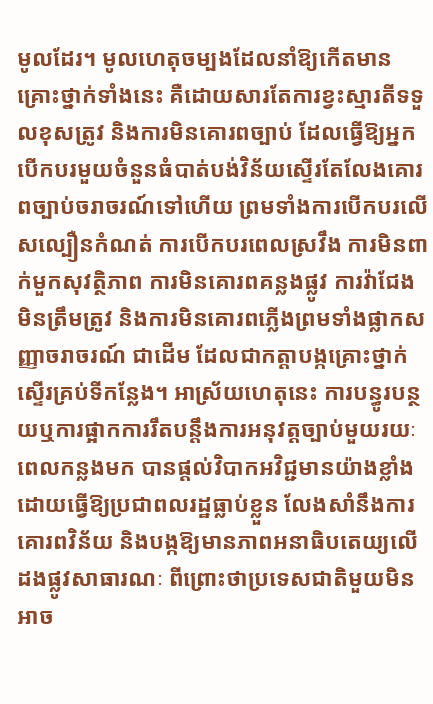មូលដែរ។ មូលហេតុចម្បងដែលនាំឱ្យកើតមានគ្រោះថ្នាក់ទាំងនេះ គឺដោយសារតែការខ្វះស្មារតីទទួលខុសត្រូវ និងការមិនគោរពច្បាប់ ដែលធ្វើឱ្យអ្នកបើកបរមួយចំនួនធំបាត់បង់វិន័យស្ទើរតែលែងគោរពច្បាប់ចរាចរណ៍ទៅហើយ ព្រមទាំងការបើកបរលើសល្បឿនកំណត់ ការបើកបរពេលស្រវឹង ការមិនពាក់មួកសុវត្ថិភាព ការមិនគោរពគន្លងផ្លូវ ការវ៉ាជែងមិនត្រឹមត្រូវ និងការមិនគោរពភ្លើងព្រមទាំងផ្លាកសញ្ញាចរាចរណ៍ ជាដើម ដែលជាកត្តាបង្កគ្រោះថ្នាក់ស្ទើរគ្រប់ទីកន្លែង។ អាស្រ័យហេតុនេះ ការបន្ធូរបន្ថយឬការផ្អាកការរឹតបន្តឹងការអនុវត្តច្បាប់មួយរយៈពេលកន្លងមក បានផ្ដល់វិបាកអវិជ្ជមានយ៉ាងខ្លាំង ដោយធ្វើឱ្យប្រជាពលរដ្ឋធ្លាប់ខ្លួន លែងសាំនឹងការគោរពវិន័យ និងបង្កឱ្យមានភាពអនាធិបតេយ្យលើដងផ្លូវសាធារណៈ ពីព្រោះថាប្រទេសជាតិមួយមិនអាច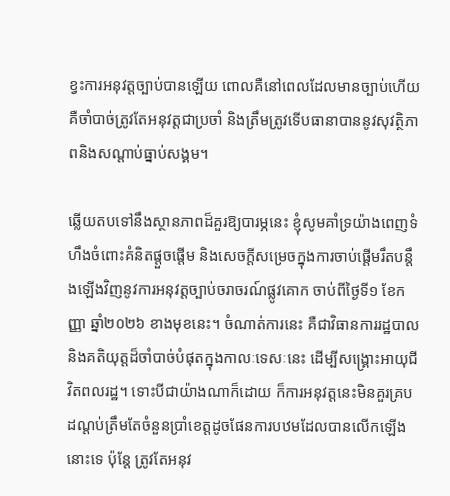ខ្វះការអនុវត្តច្បាប់បានឡើយ ពោលគឺនៅពេលដែលមានច្បាប់ហើយ គឺចាំបាច់ត្រូវតែអនុវត្តជាប្រចាំ និងត្រឹមត្រូវទើបធានាបាននូវសុវត្ថិភាពនិងសណ្ដាប់ធ្នាប់សង្គម។

ឆ្លើយតបទៅនឹងស្ថានភាពដ៏គួរឱ្យបារម្ភនេះ ខ្ញុំសូមគាំទ្រយ៉ាងពេញទំហឹងចំពោះគំនិតផ្ដួចផ្ដើម និងសេចក្ដីសម្រេចក្នុងការចាប់ផ្ដើមរឹតបន្តឹងឡើងវិញនូវការអនុវត្តច្បាប់ចរាចរណ៍ផ្លូវគោក ចាប់ពីថ្ងៃទី១ ខែកញ្ញា ឆ្នាំ២០២៦ ខាងមុខនេះ។ ចំណាត់ការនេះ គឺជាវិធានការរដ្ឋបាលនិងគតិយុត្តដ៏ចាំបាច់បំផុតក្នុងកាលៈទេសៈនេះ ដើម្បីសង្គ្រោះអាយុជីវិតពលរដ្ឋ។ ទោះបីជាយ៉ាងណាក៏ដោយ ក៏ការអនុវត្តនេះមិនគួរគ្របដណ្ដប់ត្រឹមតែចំនួនប្រាំខេត្តដូចផែនការបឋមដែលបានលើកឡើងនោះទេ ប៉ុន្តែ ត្រូវតែអនុវ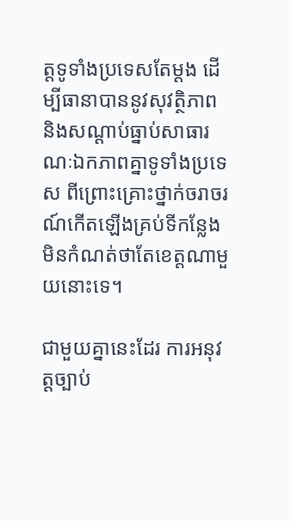ត្តទូទាំងប្រទេសតែម្ដង ដើម្បីធានាបាននូវសុវត្ថិភាព និងសណ្ដាប់ធ្នាប់សាធារណៈឯកភាពគ្នាទូទាំងប្រទេស ពីព្រោះគ្រោះថ្នាក់ចរាចរណ៍កើតឡើងគ្រប់ទីកន្លែង មិនកំណត់ថាតែខេត្តណាមួយនោះទេ។

ជាមួយគ្នានេះដែរ ការអនុវត្តច្បាប់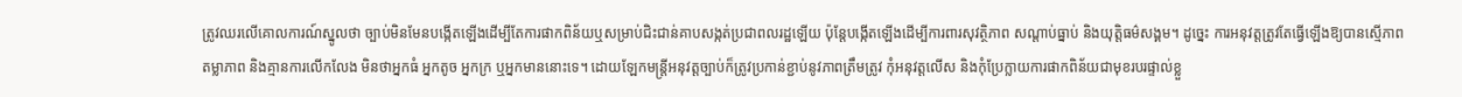ត្រូវឈរលើគោលការណ៍ស្នូលថា ច្បាប់មិនមែនបង្កើតឡើងដើម្បីតែការផាកពិន័យឬសម្រាប់ជិះជាន់គាបសង្កត់ប្រជាពលរដ្ឋឡើយ ប៉ុន្តែបង្កើតឡើងដើម្បីការពារសុវត្ថិភាព សណ្ដាប់ធ្នាប់ និងយុត្តិធម៌សង្គម។ ដូច្នេះ ការអនុវត្តត្រូវតែធ្វើឡើងឱ្យបានស្មើភាព តម្លាភាព និងគ្មានការលើកលែង មិនថាអ្នកធំ អ្នកតូច អ្នកក្រ ឬអ្នកមាននោះទេ។ ដោយឡែកមន្ត្រីអនុវត្តច្បាប់ក៏ត្រូវប្រកាន់ខ្ជាប់នូវភាពត្រឹមត្រូវ កុំអនុវត្តលើស និងកុំប្រែក្លាយការផាកពិន័យជាមុខរបរផ្ទាល់ខ្លួ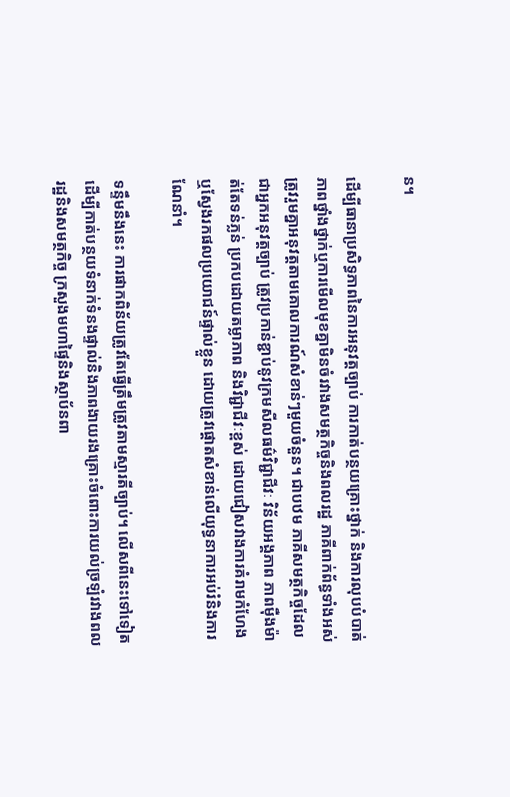ន។

ដើម្បីធានាប្រសិទ្ធភាពនៃការអនុវត្តច្បាប់ ការកាត់បន្ថយគ្រោះថ្នាក់ និងការលុបបំបាត់ភាពថ្នាំងថ្នាក់ឬការមើលមុខគ្នាមិនចំរវាងសមត្ថកិច្ចនិងពលរដ្ឋ ភាគីពាក់ព័ន្ធទាំងអស់ត្រូវរួមគ្នាអនុវត្តតាមគោលការណ៍សំខាន់ៗមួយចំនួន។ ជាបឋម ភាគីសមត្ថកិច្ចដែលជាអ្នកអនុវត្តច្បាប់ ត្រូវប្រកាន់ខ្ជាប់នូវក្រមសីលធម៌វិជ្ជាជីវៈ វិន័យអង្គភាព ភាពម៉ឺងម៉ាត់តែទន់ភ្លន់ ប្រកបដោយតម្លាភាព និងវិជ្ជាជីវៈខ្ពស់ ដោយជៀសវាងការគំរាមកំហែង ឬស្វែងរកផលប្រយោជន៍ផ្ទាល់ខ្លួន ដោយត្រូវផ្តោតសំខាន់លើយុទ្ធនាការអប់រំនិងការណែនាំ។

ទន្ទឹមនឹងនេះ ការផាកពិន័យត្រូវតែធ្វើត្រឹមត្រូវតាមស្មារតីច្បាប់។ លើសពីនេះទៅទៀត ដើម្បីកាត់បន្ថយទំនាក់ទំនងផ្ទាល់និងភាពងាយរងគ្រោះចំពោះការយល់ច្រឡំរវាងពលរដ្ឋនិងសមត្ថកិច្ច ក្រសួងមហាផ្ទៃនិងស្ថាប័នពា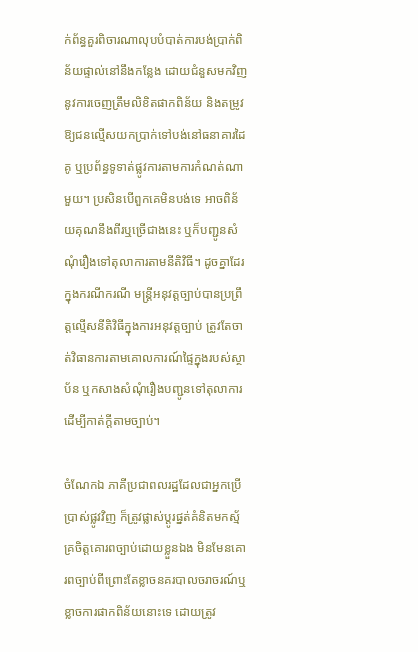ក់ព័ន្ធគួរពិចារណាលុបបំបាត់ការបង់ប្រាក់ពិន័យផ្ទាល់នៅនឹងកន្លែង ដោយជំនួសមកវិញនូវការចេញត្រឹមលិខិតផាកពិន័យ និងតម្រូវឱ្យជនល្មើសយកប្រាក់ទៅបង់នៅធនាគារដៃគូ ឬប្រព័ន្ធទូទាត់ផ្លូវការតាមការកំណត់ណាមួយ។ ប្រសិនបើពួកគេមិនបង់ទេ អាចពិន័យគុណនឹងពីរឬច្រើជាងនេះ ឬក៏បញ្ជូនសំណុំរឿងទៅតុលាការតាមនីតិវិធី។ ដូចគ្នាដែរ ក្នុងករណីករណី មន្ត្រីអនុវត្តច្បាប់បានប្រព្រឹត្តល្មើសនីតិវិធីក្នុងការអនុវត្តច្បាប់ ត្រូវតែចាត់វិធានការតាមគោលការណ៍ផ្ទៃក្នុងរបស់ស្ថាប័ន ឬកសាងសំណុំរឿងបញ្ជូនទៅតុលាការដើម្បីកាត់ក្ដីតាមច្បាប់។

ចំណែកឯ ភាគីប្រជាពលរដ្ឋដែលជាអ្នកប្រើប្រាស់ផ្លូវវិញ ក៏ត្រូវផ្លាស់ប្តូរផ្នត់គំនិតមកស្ម័គ្រចិត្តគោរពច្បាប់ដោយខ្លួនឯង មិនមែនគោរពច្បាប់ពីព្រោះតែខ្លាចនគរបាលចរាចរណ៍ឬខ្លាចការផាកពិន័យនោះទេ ដោយត្រូវ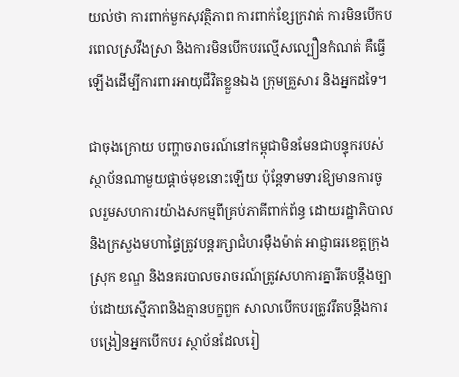យល់ថា ការពាក់មួកសុវត្ថិភាព ការពាក់ខ្សែក្រវាត់ ការមិនបើកបរពេលស្រវឹងស្រា និងការមិនបើកបរល្មើសល្បឿនកំណត់ គឺធ្វើឡើងដើម្បីការពារអាយុជីវិតខ្លួនឯង ក្រុមគ្រួសារ និងអ្នកដទៃ។

ជាចុងក្រោយ បញ្ហាចរាចរណ៍នៅកម្ពុជាមិនមែនជាបន្ទុករបស់ស្ថាប័នណាមួយផ្ដាច់មុខនោះឡើយ ប៉ុន្តែទាមទារឱ្យមានការចូលរួមសហការយ៉ាងសកម្មពីគ្រប់ភាគីពាក់ព័ន្ធ ដោយរដ្ឋាភិបាលនិងក្រសួងមហាផ្ទៃត្រូវបន្តរក្សាជំហរម៉ឺងម៉ាត់ អាជ្ញាធរខេត្តក្រុងស្រុក ខណ្ឌ និងនគរបាលចរាចរណ៍ត្រូវសហការគ្នារឹតបន្តឹងច្បាប់ដោយស្មើភាពនិងគ្មានបក្ខពួក សាលាបើកបរត្រូវរឹតបន្តឹងការបង្រៀនអ្នកបើកបរ ស្ថាប័នដែលរៀ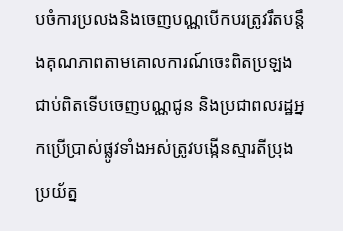បចំការប្រលងនិងចេញបណ្ណបើកបរត្រូវរឹតបន្តឹងគុណភាពតាមគោលការណ៍ចេះពិតប្រឡងជាប់ពិតទើបចេញបណ្ណជូន និងប្រជាពលរដ្ឋអ្នកប្រើប្រាស់ផ្លូវទាំងអស់ត្រូវបង្កើនស្មារតីប្រុងប្រយ័ត្ន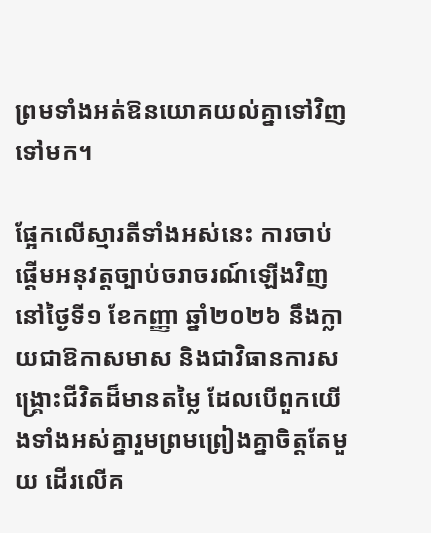ព្រមទាំងអត់ឱនយោគយល់គ្នាទៅវិញទៅមក។

ផ្អែកលើស្មារតីទាំងអស់នេះ ការចាប់ផ្ដើមអនុវត្តច្បាប់ចរាចរណ៍ឡើងវិញនៅថ្ងៃទី១ ខែកញ្ញា ឆ្នាំ២០២៦ នឹងក្លាយជាឱកាសមាស និងជាវិធានការសង្គ្រោះជីវិតដ៏មានតម្លៃ ដែលបើពួកយើងទាំងអស់គ្នារួមព្រមព្រៀងគ្នាចិត្តតែមួយ ដើរលើគ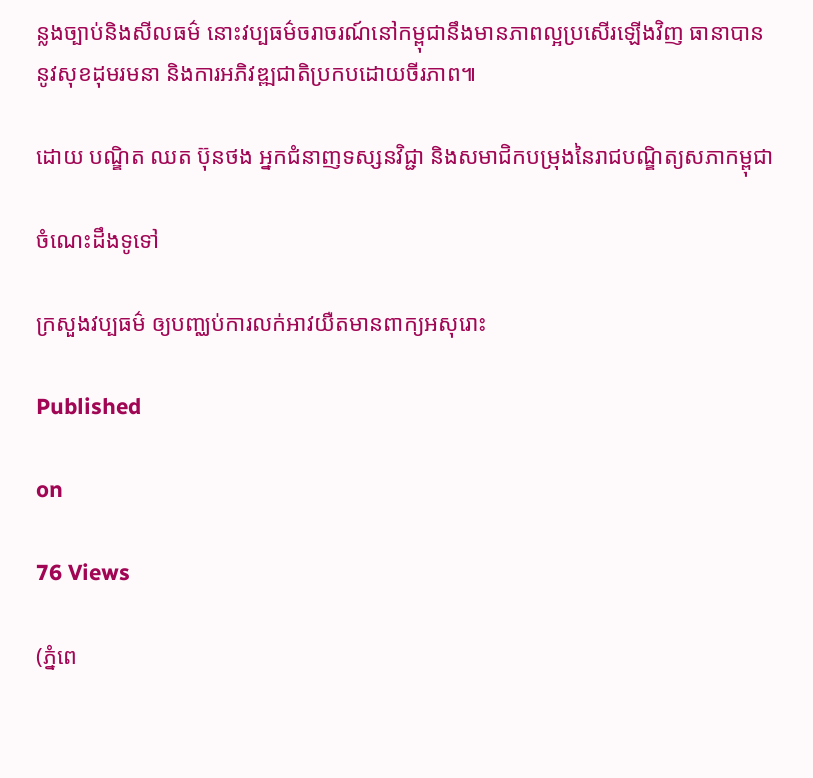ន្លងច្បាប់និងសីលធម៌ នោះវប្បធម៌ចរាចរណ៍នៅកម្ពុជានឹងមានភាពល្អប្រសើរឡើងវិញ ធានាបាននូវសុខដុមរមនា និងការអភិវឌ្ឍជាតិប្រកបដោយចីរភាព៕

ដោយ បណ្ឌិត ឈត ប៊ុនថង អ្នកជំនាញទស្សនវិជ្ជា និងសមាជិកបម្រុងនៃរាជបណ្ឌិត្យសភាកម្ពុជា

ចំណេះដឹងទូទៅ

ក្រសួងវប្បធម៌ ឲ្យបញ្ឈប់ការលក់អាវយឺតមានពាក្យអសុរោះ

Published

on

76 Views

(ភ្នំពេ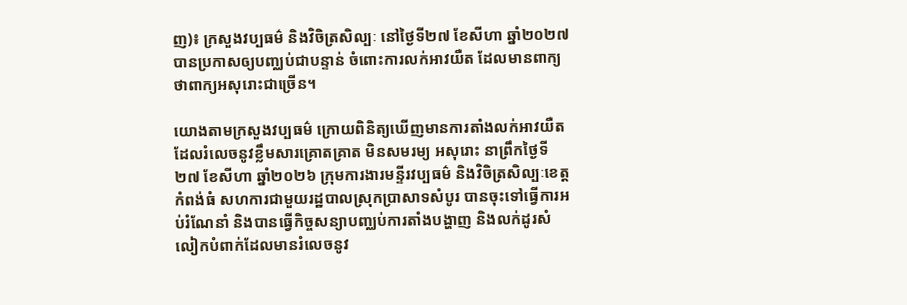ញ)៖ ក្រសួងវប្បធម៌ និងវិចិត្រសិល្បៈ នៅថ្ងៃទី២៧ ខែសីហា ឆ្នាំ២០២៧ បានប្រកាសឲ្យបញ្ឈប់ជាបន្ទាន់ ចំពោះការលក់អាវយឺត ដែលមានពាក្យថាពាក្យអសុរោះជាច្រើន។

យោងតាមក្រសួងវប្បធម៌ ក្រោយពិនិត្យឃើញមានការតាំងលក់អាវយឺត ដែលរំលេចនូវខ្លឹមសារគ្រោតគ្រាត មិនសមរម្យ អសុរោះ នាព្រឹកថ្ងៃទី២៧ ខែសីហា ឆ្នាំ២០២៦ ក្រុមការងារមន្ទីរវប្បធម៌ និងវិចិត្រសិល្បៈខេត្តកំពង់ធំ សហការជាមួយរដ្ឋបាលស្រុកប្រាសាទសំបូរ បានចុះទៅធ្វើការអប់រំណែនាំ និងបានធ្វើកិច្ចសន្យាបញ្ឈប់ការតាំងបង្ហាញ និងលក់ដូរសំលៀកបំពាក់ដែលមានរំលេចនូវ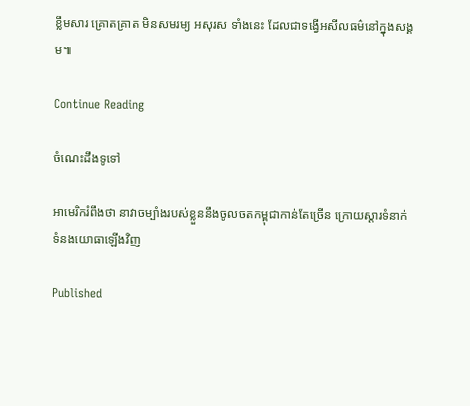ខ្លឹមសារ គ្រោតគ្រាត មិនសមរម្យ អសុរស ទាំងនេះ ដែលជាទង្វើអសីលធម៌នៅក្នុងសង្គម៕

Continue Reading

ចំណេះដឹងទូទៅ

អាមេរិករំពឹងថា នាវាចម្បាំងរបស់ខ្លួននឹងចូលចតកម្ពុជាកាន់តែច្រើន ក្រោយស្តារទំនាក់ទំនងយោធាឡើងវិញ

Published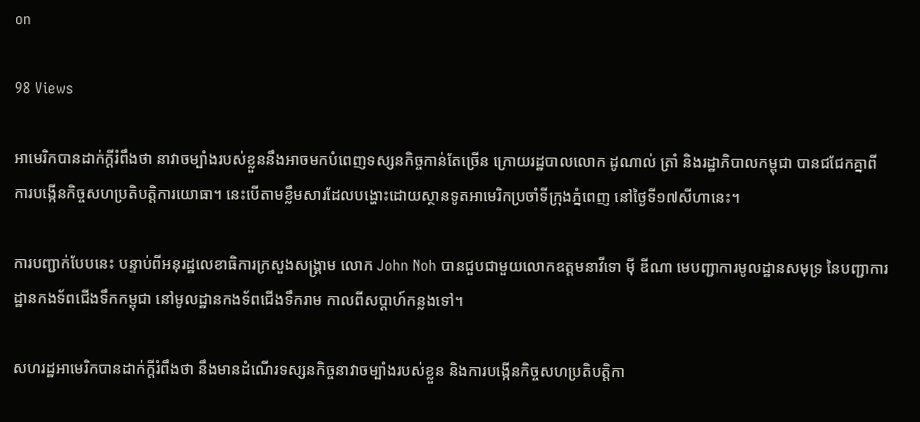on

98 Views

អាមេរិកបានដាក់ក្តីរំពឹងថា នាវាចម្បាំងរបស់ខ្លួននឹងអាចមកបំពេញទស្សនកិច្ចកាន់តែច្រើន ក្រោយរដ្ឋបាលលោក ដូណាល់ ត្រាំ និងរដ្ឋាភិបាលកម្ពុជា បានជជែកគ្នាពីការបង្កើនកិច្ចសហប្រតិបត្តិការយោធា។ នេះបើតាមខ្លឹមសារដែលបង្ហោះដោយស្ថានទូតអាមេរិកប្រចាំទីក្រុងភ្នំពេញ នៅថ្ងៃទី១៧សីហានេះ។

ការបញ្ជាក់បែបនេះ បន្ទាប់ពីអនុរដ្ឋលេខាធិការក្រសួងសង្រ្គាម លោក John Noh បានជួបជាមួយលោកឧត្តមនាវីទោ ម៉ី ឌីណា មេបញ្ជាការមូលដ្ឋានសមុទ្រ នៃបញ្ជាការដ្ឋានកងទ័ពជើងទឹកកម្ពុជា នៅមូលដ្ឋានកងទ័ពជើងទឹករាម កាលពីសប្តាហ៍កន្លងទៅ។

សហរដ្ឋអាមេរិកបានដាក់ក្តីរំពឹងថា នឹងមានដំណើរទស្សនកិច្ចនាវាចម្បាំងរបស់ខ្លួន និងការបង្កើនកិច្ចសហប្រតិបត្តិកា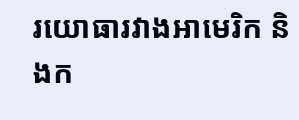រយោធារវាងអាមេរិក និងក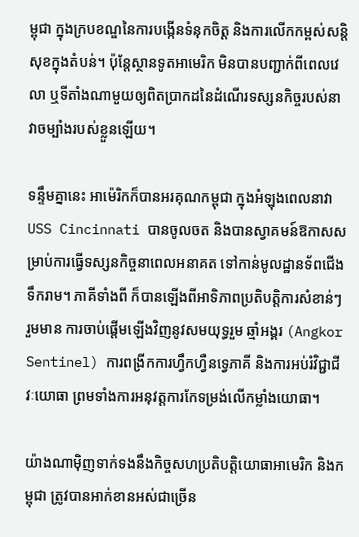ម្ពុជា ក្នុងក្របខណ្ឌនៃការបង្កើនទំនុកចិត្ត និងការលើកកម្ពស់សន្តិសុខក្នុងតំបន់។ ប៉ុន្តែស្ថានទូតអាមេរិក មិនបានបញ្ជាក់ពីពេលវេលា ឬទីតាំងណាមួយឲ្យពិតប្រាកដនៃដំណើរទស្សនកិច្ចរបស់នាវាចម្បាំងរបស់ខ្លួនឡើយ។

ទន្ទឹមគ្នានេះ អាម៉េរិកក៏បានអរគុណកម្ពុជា ក្នុងអំឡុងពេលនាវា USS Cincinnati បានចូលចត និងបានស្វាគមន៍ឱកាសសម្រាប់ការធ្វើទស្សនកិច្ចនាពេលអនាគត ទៅកាន់មូលដ្ឋានទ័ពជើងទឹករាម។ ភាគីទាំងពី ក៏បានឡើងពីអាទិភាពប្រតិបត្តិការសំខាន់ៗ រួមមាន ការចាប់ផ្តើមឡើងវិញនូវសមយុទ្ធរួម ឆ្មាំអង្គរ (Angkor Sentinel) ការពង្រីកការហ្វឹកហ្វឺនទ្វេភាគី និងការអប់រំវិជ្ជាជីវៈយោធា ព្រមទាំងការអនុវត្តការកែទម្រង់លើកម្លាំងយោធា។

យ៉ាងណាម៉ិញទាក់ទងនឹងកិច្ចសហប្រតិបត្តិយោធាអាមេរិក និងកម្ពុជា ត្រូវបានអាក់ខានអស់ជាច្រើន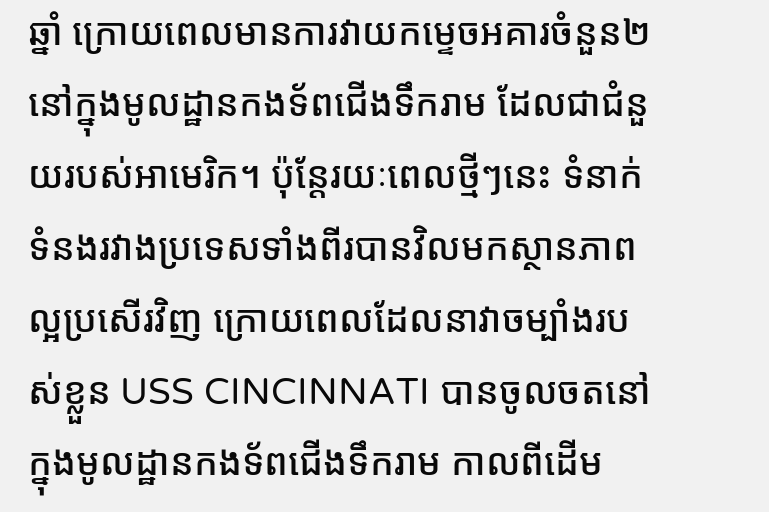ឆ្នាំ ក្រោយពេលមានការវាយកម្ទេចអគារចំនួន២ នៅក្នុងមូលដ្ឋានកងទ័ពជើងទឹករាម ដែលជាជំនួយរបស់អាមេរិក។ ប៉ុន្តែរយៈពេលថ្មីៗនេះ ទំនាក់ទំនងរវាងប្រទេសទាំងពីរបានវិលមកស្ថានភាពល្អប្រសើរវិញ ក្រោយពេលដែលនាវាចម្បាំងរបស់ខ្លួន USS CINCINNATI បានចូលចតនៅក្នុងមូលដ្ឋានកងទ័ពជើងទឹករាម កាលពីដើម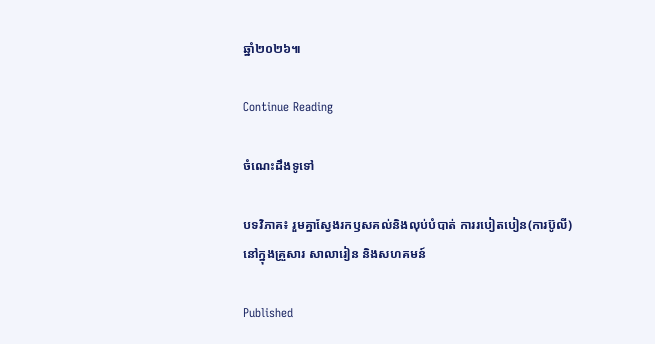ឆ្នាំ២០២៦៕

Continue Reading

ចំណេះដឹងទូទៅ

បទវិភាគ៖ រួមគ្នាស្វែងរកឫសគល់និងលុប់បំបាត់ ការរបៀតបៀន(ការប៊ូលី) នៅក្នុងគ្រួសារ សាលារៀន និងសហគមន៍

Published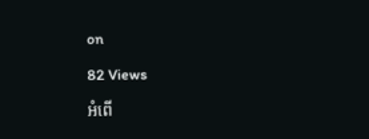on

82 Views

អំពើ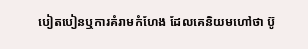បៀតបៀនឬការគំរាមកំហែង ដែលគេនិយមហៅថា ប៊ូ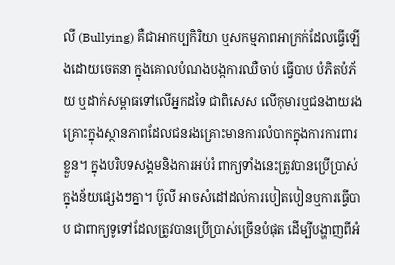លី (Bullying) គឺជាអាកប្បកិរិយា ឬសកម្មភាពអាក្រក់ដែលធ្វើឡើងដោយចេតនា ក្នុងគោលបំណងបង្កការឈឺចាប់ ធ្វើបាប បំភិតបំភ័យ ឬដាក់សម្ពាធទៅលើអ្នកដទៃ ជាពិសេស លើកុមារឬជនងាយរងគ្រោះក្នុងស្ថានភាពដែលជនរងគ្រោះមានការលំបាកក្នុងការការពារខ្លួន។ ក្នុងបរិបទសង្គមនិងការអប់រំ ពាក្យទាំងនេះត្រូវបានប្រើប្រាស់ក្នុងន័យផ្សេងៗគ្នា។ ប៊ូលី អាចសំដៅដល់ការបៀតបៀនឬការធ្វើបាប ជាពាក្យទូទៅដែលត្រូវបានប្រើប្រាស់ច្រើនបំផុត ដើម្បីបង្ហាញពីអំ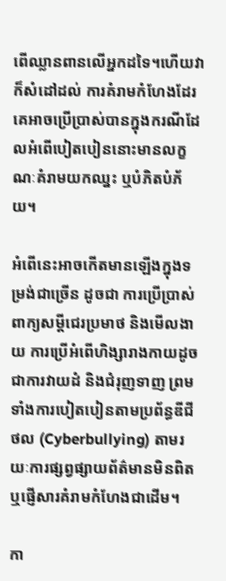ពើឈ្លានពានលើអ្នកដទៃ។ហើយវាក៏សំដៅដល់ ការគំរាមកំហែងដែរ គេអាចប្រើប្រាស់បានក្នុងករណីដែលអំពើបៀតបៀននោះមានលក្ខណៈគំរាមយកឈ្នះ ឬបំភិតបំភ័យ។

អំពើនេះអាចកើតមានឡើងក្នុងទម្រង់ជាច្រើន ដូចជា ការប្រើប្រាស់ពាក្យសម្តីជេរប្រមាថ និងមើលងាយ ការប្រើអំពើហិង្សារាងកាយដូចជាការវាយដំ និងជំរុញទាញ ព្រមទាំងការបៀតបៀនតាមប្រព័ន្ធឌីជីថល (Cyberbullying) តាមរយៈការផ្សព្វផ្សាយព័ត៌មានមិនពិត ឬផ្ញើសារគំរាមកំហែងជាដើម។

កា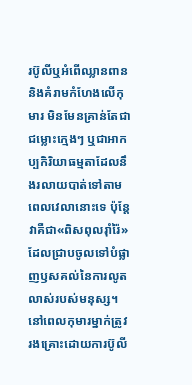រប៊ូលីឬអំពើឈ្លានពាននិងគំរាមកំហែងលើកុមារ មិនមែនគ្រាន់តែជាជម្លោះក្មេងៗ ឬជាអាកប្បកិរិយាធម្មតាដែលនឹងរលាយបាត់ទៅតាមពេលវេលានោះទេ ប៉ុន្តែវាគឺជា«ពិសពុលរ៉ាំរ៉ៃ» ដែលជ្រាបចូលទៅបំផ្លាញឫសគល់នៃការលូតលាស់របស់មនុស្ស។ នៅពេលកុមារម្នាក់ត្រូវរងគ្រោះដោយការប៊ូលី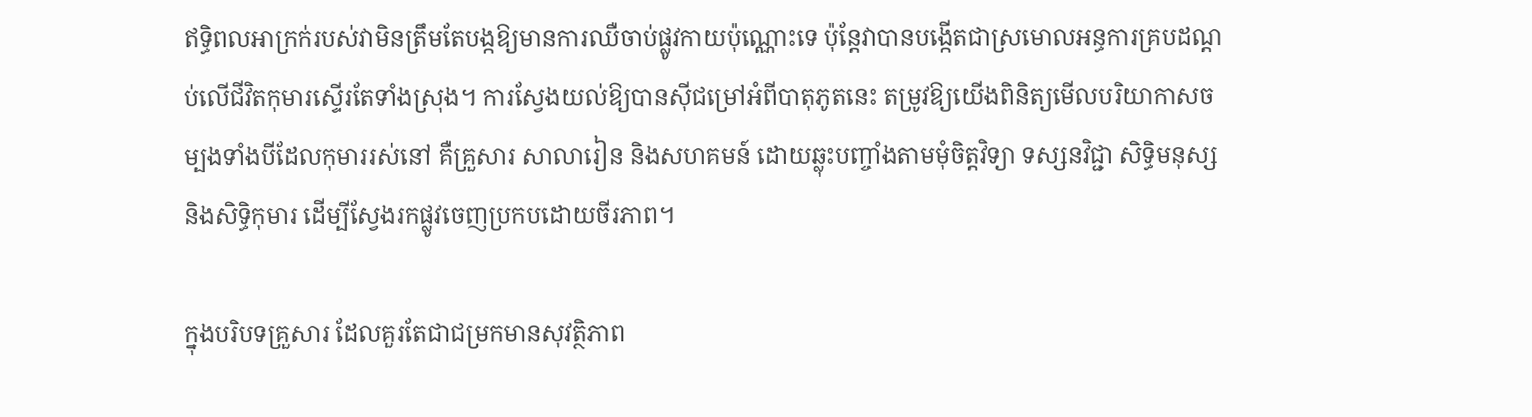ឥទ្ធិពលអាក្រក់របស់វាមិនត្រឹមតែបង្កឱ្យមានការឈឺចាប់ផ្លូវកាយប៉ុណ្ណោះទេ ប៉ុន្តែវាបានបង្កើតជាស្រមោលអន្ធការគ្របដណ្តប់លើជីវិតកុមារស្ទើរតែទាំងស្រុង។ ការស្វែងយល់ឱ្យបានស៊ីជម្រៅអំពីបាតុភូតនេះ តម្រូវឱ្យយើងពិនិត្យមើលបរិយាកាសចម្បងទាំងបីដែលកុមាររស់នៅ គឺគ្រួសារ សាលារៀន និងសហគមន៍ ដោយឆ្លុះបញ្ចាំងតាមមុំចិត្តវិទ្យា ទស្សនវិជ្ជា សិទ្ធិមនុស្ស និងសិទ្ធិកុមារ ដើម្បីស្វែងរកផ្លូវចេញប្រកបដោយចីរភាព។

ក្នុងបរិបទគ្រួសារ ដែលគួរតែជាជម្រកមានសុវត្ថិភាព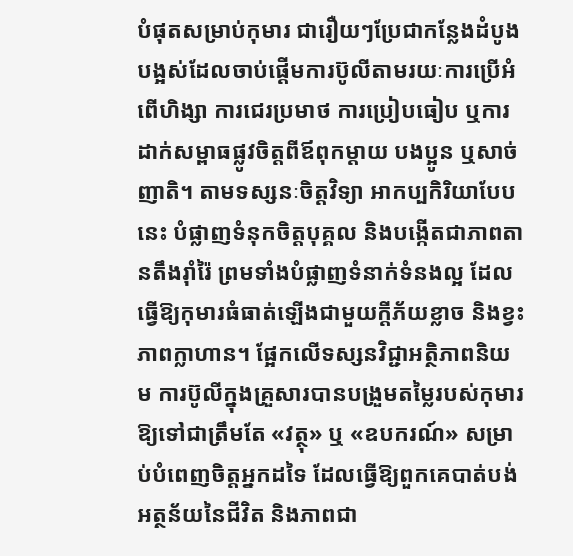បំផុតសម្រាប់កុមារ ជារឿយៗប្រែជាកន្លែងដំបូងបង្អស់ដែលចាប់ផ្តើមការប៊ូលីតាមរយៈការប្រើអំពើហិង្សា ការជេរប្រមាថ ការប្រៀបធៀប ឬការដាក់សម្ពាធផ្លូវចិត្តពីឪពុកម្តាយ បងប្អូន ឬសាច់ញាតិ។ តាមទស្សនៈចិត្តវិទ្យា អាកប្បកិរិយាបែបនេះ បំផ្លាញទំនុកចិត្តបុគ្គល និងបង្កើតជាភាពតានតឹងរ៉ាំរ៉ៃ ព្រមទាំងបំផ្លាញទំនាក់ទំនងល្អ ដែលធ្វើឱ្យកុមារធំធាត់ឡើងជាមួយក្តីភ័យខ្លាច និងខ្វះភាពក្លាហាន។ ផ្អែកលើទស្សនវិជ្ជាអត្ថិភាពនិយម ការប៊ូលីក្នុងគ្រួសារបានបង្រួមតម្លៃរបស់កុមារឱ្យទៅជាត្រឹមតែ «វត្ថុ» ឬ «ឧបករណ៍» សម្រាប់បំពេញចិត្តអ្នកដទៃ ដែលធ្វើឱ្យពួកគេបាត់បង់អត្ថន័យនៃជីវិត និងភាពជា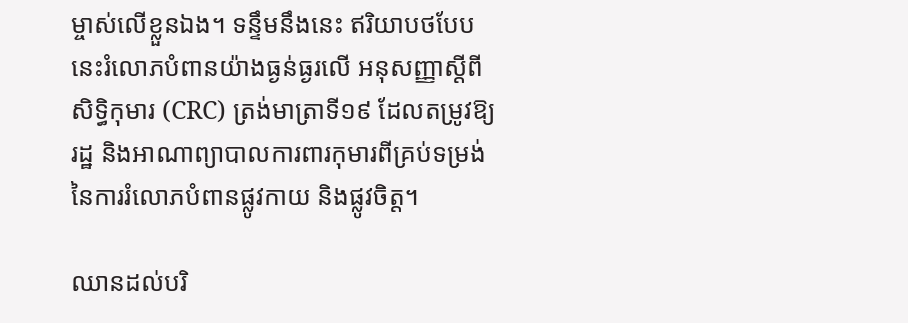ម្ចាស់លើខ្លួនឯង។ ទន្ទឹមនឹងនេះ ឥរិយាបថបែបនេះរំលោភបំពានយ៉ាងធ្ងន់ធ្ងរលើ អនុសញ្ញាស្តីពីសិទ្ធិកុមារ (CRC) ត្រង់មាត្រាទី១៩ ដែលតម្រូវឱ្យរដ្ឋ និងអាណាព្យាបាលការពារកុមារពីគ្រប់ទម្រង់នៃការរំលោភបំពានផ្លូវកាយ និងផ្លូវចិត្ត។

ឈានដល់បរិ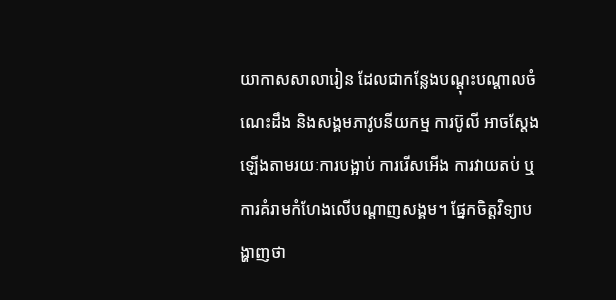យាកាសសាលារៀន ដែលជាកន្លែងបណ្តុះបណ្តាលចំណេះដឹង និងសង្គមភាវូបនីយកម្ម ការប៊ូលី អាចស្តែងឡើងតាមរយៈការបង្អាប់ ការរើសអើង ការវាយតប់ ឬការគំរាមកំហែងលើបណ្តាញសង្គម។ ផ្នែកចិត្តវិទ្យាបង្ហាញថា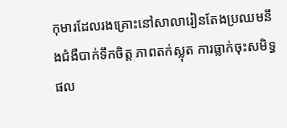កុមារដែលរងគ្រោះនៅសាលារៀនតែងប្រឈមនឹងជំងឺបាក់ទឹកចិត្ត ភាពតក់ស្លុត ការធ្លាក់ចុះសមិទ្ធផល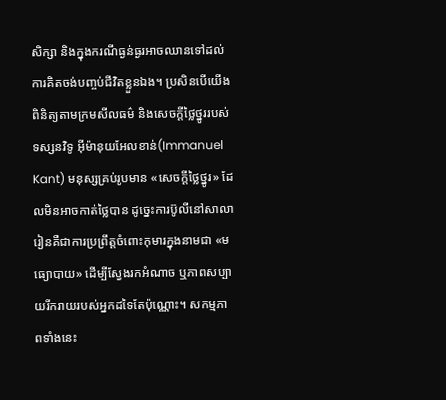សិក្សា និងក្នុងករណីធ្ងន់ធ្ងរអាចឈានទៅដល់ការគិតចង់បញ្ចប់ជីវិតខ្លួនឯង។ ប្រសិនបើយើងពិនិត្យតាមក្រមសីលធម៌ និងសេចក្តីថ្លៃថ្នូររបស់ទស្សនវិទូ អ៊ីម៉ានុយអែលខាន់(Immanuel Kant) មនុស្សគ្រប់រូបមាន «សេចក្តីថ្លៃថ្នូរ» ដែលមិនអាចកាត់ថ្លៃបាន ដូច្នេះការប៊ូលីនៅសាលារៀនគឺជាការប្រព្រឹត្តចំពោះកុមារក្នុងនាមជា «មធ្យោបាយ» ដើម្បីស្វែងរកអំណាច ឬភាពសប្បាយរីករាយរបស់អ្នកដទៃតែប៉ុណ្ណោះ។ សកម្មភាពទាំងនេះ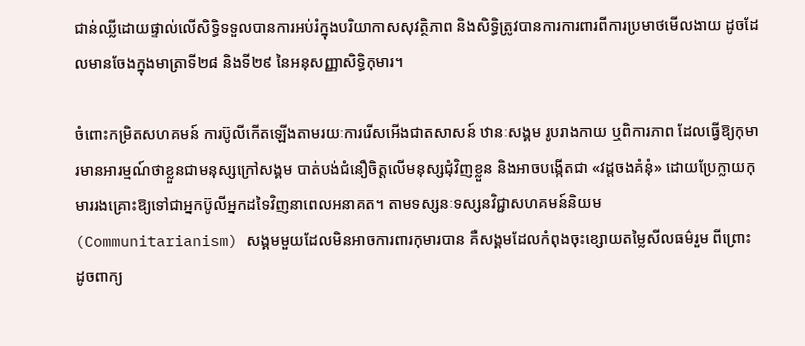ជាន់ឈ្លីដោយផ្ទាល់លើសិទ្ធិទទួលបានការអប់រំក្នុងបរិយាកាសសុវត្ថិភាព និងសិទ្ធិត្រូវបានការការពារពីការប្រមាថមើលងាយ ដូចដែលមានចែងក្នុងមាត្រាទី២៨ និងទី២៩ នៃអនុសញ្ញាសិទ្ធិកុមារ។

ចំពោះកម្រិតសហគមន៍ ការប៊ូលីកើតឡើងតាមរយៈការរើសអើងជាតសាសន៍ ឋានៈសង្គម រូបរាងកាយ ឬពិការភាព ដែលធ្វើឱ្យកុមារមានអារម្មណ៍ថាខ្លួនជាមនុស្សក្រៅសង្គម បាត់បង់ជំនឿចិត្តលើមនុស្សជុំវិញខ្លួន និងអាចបង្កើតជា «វដ្តចងគំនុំ» ដោយប្រែក្លាយកុមាររងគ្រោះឱ្យទៅជាអ្នកប៊ូលីអ្នកដទៃវិញនាពេលអនាគត។ តាមទស្សនៈទស្សនវិជ្ជាសហគមន៍និយម (Communitarianism) សង្គមមួយដែលមិនអាចការពារកុមារបាន គឺសង្គមដែលកំពុងចុះខ្សោយតម្លៃសីលធម៌រួម ពីព្រោះដូចពាក្យ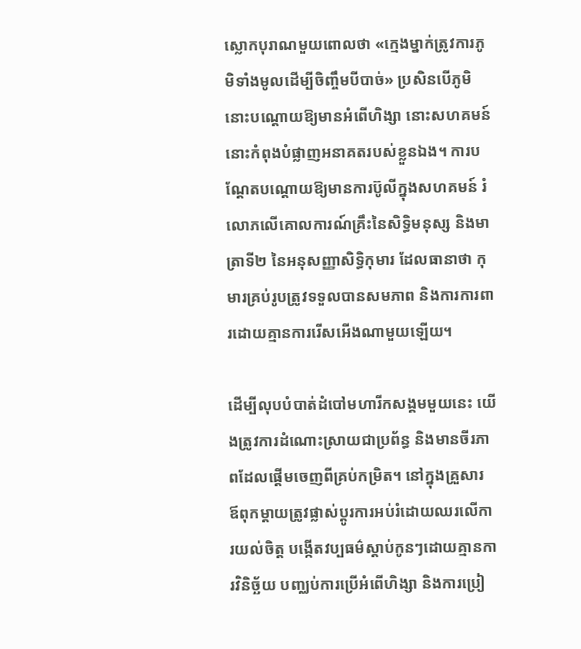ស្លោកបុរាណមួយពោលថា «ក្មេងម្នាក់ត្រូវការភូមិទាំងមូលដើម្បីចិញ្ចឹមបីបាច់» ប្រសិនបើភូមិនោះបណ្តោយឱ្យមានអំពើហិង្សា នោះសហគមន៍នោះកំពុងបំផ្លាញអនាគតរបស់ខ្លួនឯង។ ការបណ្តែតបណ្តោយឱ្យមានការប៊ូលីក្នុងសហគមន៍ រំលោភលើគោលការណ៍គ្រឹះនៃសិទ្ធិមនុស្ស និងមាត្រាទី២ នៃអនុសញ្ញាសិទ្ធិកុមារ ដែលធានាថា កុមារគ្រប់រូបត្រូវទទួលបានសមភាព និងការការពារដោយគ្មានការរើសអើងណាមួយឡើយ។

ដើម្បីលុបបំបាត់ដំបៅមហារីកសង្គមមួយនេះ យើងត្រូវការដំណោះស្រាយជាប្រព័ន្ធ និងមានចីរភាពដែលផ្តើមចេញពីគ្រប់កម្រិត។ នៅក្នុងគ្រួសារ ឪពុកម្តាយត្រូវផ្លាស់ប្តូរការអប់រំដោយឈរលើការយល់ចិត្ត បង្កើតវប្បធម៌ស្តាប់កូនៗដោយគ្មានការវិនិច្ឆ័យ បញ្ឈប់ការប្រើអំពើហិង្សា និងការប្រៀ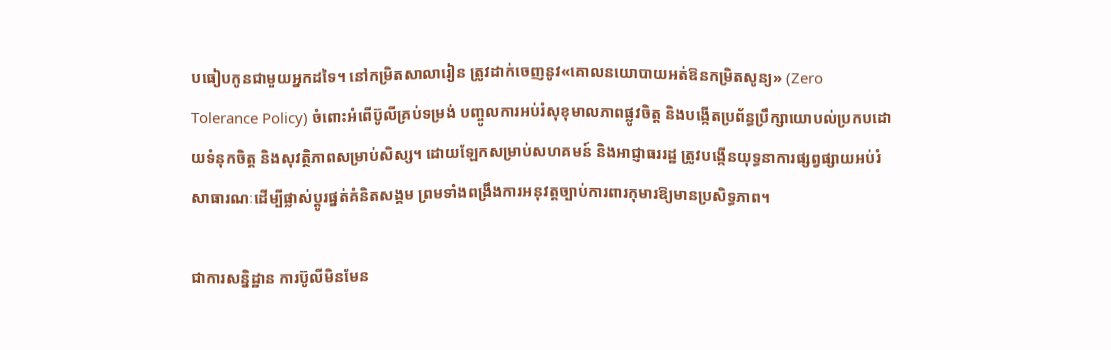បធៀបកូនជាមួយអ្នកដទៃ។ នៅកម្រិតសាលារៀន ត្រូវដាក់ចេញនូវ«គោលនយោបាយអត់ឱនកម្រិតសូន្យ» (Zero Tolerance Policy) ចំពោះអំពើប៊ូលីគ្រប់ទម្រង់ បញ្ចូលការអប់រំសុខុមាលភាពផ្លូវចិត្ត និងបង្កើតប្រព័ន្ធប្រឹក្សាយោបល់ប្រកបដោយទំនុកចិត្ត និងសុវត្ថិភាពសម្រាប់សិស្ស។ ដោយឡែកសម្រាប់សហគមន៍ និងអាជ្ញាធររដ្ឋ ត្រូវបង្កើនយុទ្ធនាការផ្សព្វផ្សាយអប់រំសាធារណៈដើម្បីផ្លាស់ប្តូរផ្នត់គំនិតសង្គម ព្រមទាំងពង្រឹងការអនុវត្តច្បាប់ការពារកុមារឱ្យមានប្រសិទ្ធភាព។

ជាការសន្និដ្ឋាន ការប៊ូលីមិនមែន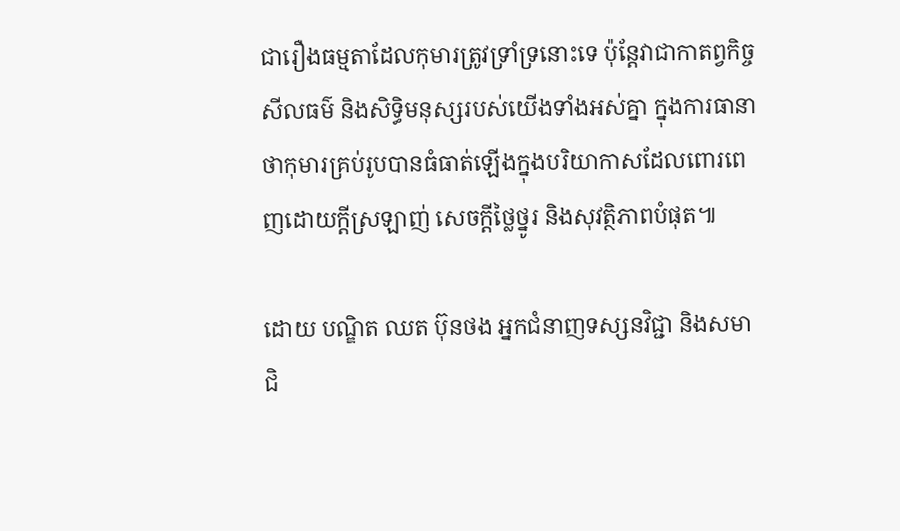ជារឿងធម្មតាដែលកុមារត្រូវទ្រាំទ្រនោះទេ ប៉ុន្តែវាជាកាតព្វកិច្ចសីលធម៌ និងសិទ្ធិមនុស្សរបស់យើងទាំងអស់គ្នា ក្នុងការធានាថាកុមារគ្រប់រូបបានធំធាត់ឡើងក្នុងបរិយាកាសដែលពោរពេញដោយក្តីស្រឡាញ់ សេចក្តីថ្លៃថ្នូរ និងសុវត្ថិភាពបំផុត៕

ដោយ បណ្ឌិត ឈត ប៊ុនថង អ្នកជំនាញទស្សនវិជ្ជា និងសមាជិ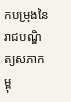កបម្រុងនៃរាជបណ្ឌិត្យសភាកម្ពុ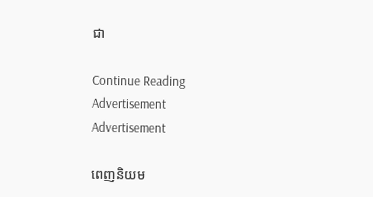ជា

Continue Reading
Advertisement
Advertisement

ពេញនិយម